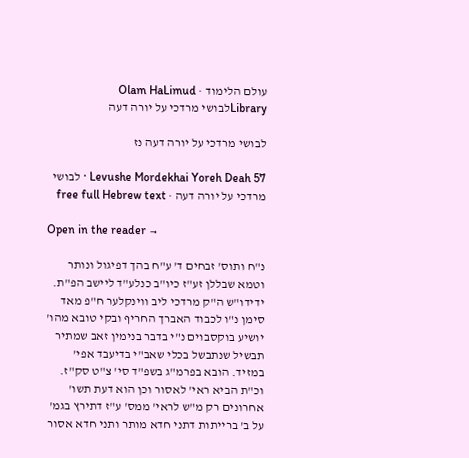עולם הלימוד · Olam HaLimud
Libraryלבושי מרדכי על יורה דעה

לבושי מרדכי על יורה דעה נז

Levushe Mordekhai Yoreh Deah 57 · לבושי מרדכי על יורה דעה · free full Hebrew text

Open in the reader →

נ"ח ותוס' זבחים ד' ע"ח בהך דפיגול ונותר וטמא שבללן זע"ז כיו"ב כנלע"ד ליישב הפ"ת. ידידו"ש ה"ק מרדכי ליב ווינקלער ח"פ מאד סימן נ"ו לכבוד האברך החריף ובקי טובא מהו' יושיע בוקסבוים נ"י בדבר בנימין זאב שמתיר תבשיל שנתבשל בכלי שאב"י בדיעבד אפי' במזיד. הובא בפרמ"ג בשפ"ד סי' צ"ט סק"ז. וכ"ת הביא ראי' לאסור וכן הוא דעת תשו' אחרונים רק מ"ש לראי' ממס' ע"ז דתירץ בגמ' על ב' ברייתות דתני חדא מותר ותני חדא אסור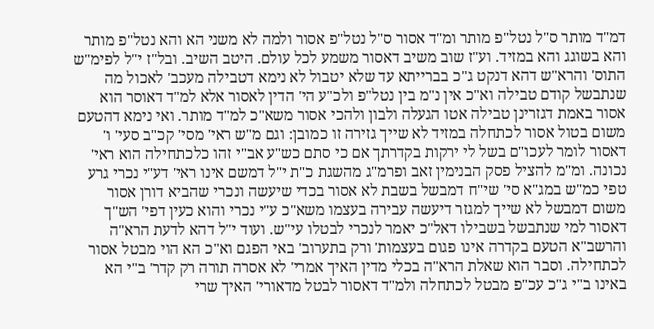דמ"ד מותר ס"ל נטל"פ מותר ומ"ד אסור ס"ל נטל"פ אסור ולמה לא משני הא והא נטל"פ מותר והא בשוגג והא במזיד. וע"ז שוב משיב דאסור משמע לכל עולם. היטב השיב. ובל"ז י"ל לפימ"ש התוס' והרא"ש דהא דנקט ג"כ בברייתא עד שלא יטבול לא נימא דטבילה מעכב' לאכול מה שנתבשל קודם טבילה וא"כ אין נ"מ בין נטל"פ ולכ"ע הי' הדין לאסור אלא למ"ד דאוסר הוא אסור באמת דגזרינן טבילה אטו הגעלה ולבון ולהכי אסור משא"כ למ"ד מותר. ואי נימא דהטעם משום בטול אסור לכתחלה במזיד לא שייך גזירה זו כמובן: וגם מ"ש ראי' מסי' קכ"ב סעי' ו' דאסור לומר לעכו"ם בשל לי ירקות בקדרתך אם כי סתם כש"ע אב"י זהו כלכתחילה הוא ראי' נכונה. ומ"מ להציל פסק הבנימין זאב ופרמ"ג מהשגת כ"ת י"ל דמשם אינו ראי' דע"י נכרי גרע טפי כמ"ש במג"א סי' שי"ח דמבשל בשבת לא אסור בכדי שיעשה ונכרי שהביא דורן אסור משום דמבשל לא שייך למגזר דיעשה עבירה בעצמו משא"כ ע"י נכרי והוא כעין דפי' הש"ך דאסור למי שנתבשל בשבילו דאל"כ יאמר לנכרי לבטלו עי"ש. ועוד י"ל דהא לדעת הרא"ה והרשב"א הטעם בקדרה אינו פגום בעצמות' ורק בתערוב' באי הפגם וא"כ הא הוי מבטל אסור לכתחילה. וסבר הוא שאלת הרא"ה בכלי מדין האיך אמרי' לא אסרה תורה רק קדר' ב"י הא באינו ב"י ג"כ עכ"פ מבטל לכתחלה ולמ"ד דאסור לבטל מדאורי' האיך שרי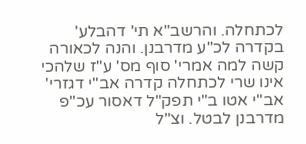לכתחלה. והרשב"א תי' דהבלע' בקדרה לכ"ע מדרבנן. והנה לכאורה קשה למה אמרי' סוף מס' ע"ז שלהכי אינו שרי לכתחלה קדרה אב"י דגזרי' אב"י אטו ב"י תפק"ל דאסור עכ"פ מדרבנן לבטל. וצ"ל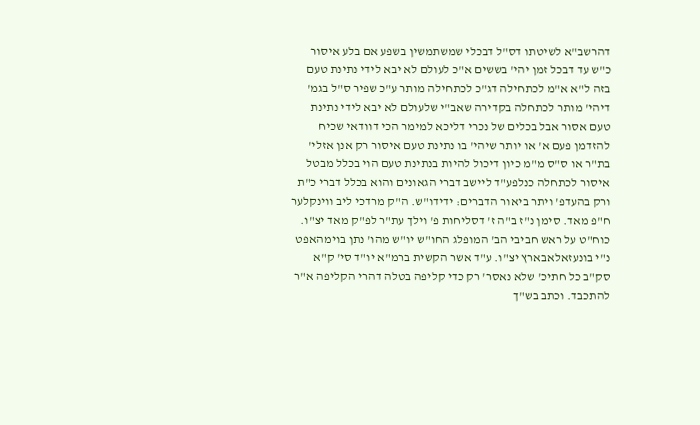דהרשב"א לשיטתו דס"ל דבכלי שמשתמשין בשפע אם בלע איסור כ"ש עד דבכל זמן יהי' בששים א"כ לעולם לא יבא לידי נתינת טעם בזה ל"א א"מ לכתחילה דג"כ לכתחילה מותר ע"כ שפיר ס"ל בגמ' דיהי' מותר לכתחלה בקדירה שאב"י שלעולם לא יבא לידי נתינת טעם אסור אבל בכלים של נכרי דליכא למימר הכי דוודאי שכיח להזדמן פעם א' או יותר שיהי' בו נתינת טעם איסור רק אנן אזלי' בת"ר או ס"ס מ"מ כיון דיכול להיות בנתינת טעם הוי בכלל מבטל איסור לכתחלה כנלפע"ד ליישב דברי הגאונים והוא בכלל דברי כ"ת ורק בהעדפ' ויתר ביאור הדברים: ידידו"ש. ה"ק מרדכי ליב ווינקלער ח"פ מאד. סימן נ"ז ב"ה ז' דסליחות פ' וילך עת"ר לפ"ק מאד יצ"ו. כוח"ט על ראש חביבי הב' המופלג החו"ש יו"ש מהו' נתן בוימהאפט נ"י בונעזאלאבארץ יצ"ו. ע"ד אשר הקשית ברמ"א יו"ד סי' ק"א סק"ב כל חתיכ' שלא נאסר' רק כדי קליפה בטלה דהרי הקליפה א"ר להתכבד. וכתב בש"ך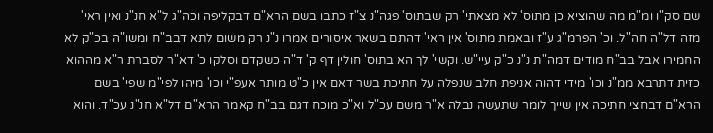שם סק"ו ומ"מ מה שהוציא כן מתוס' לא מצאתי' רק שבתוס' פגה"נ צ"ז כתבו בשם הרא"ם דבקליפה וכה"ג ל"א חנ"נ ואין ראי' מזה דל"ה חה"ל. וכ' הפרמ"ג ע"ז ובאמת מתוס' אין ראי' דהתם בשאר איסורים אמרו נ"נ רק משום לתא דבב"ח ומשו"ה בכ"ק לא החמירו אבל בב"ח מודים דמה"ת נ"נ כ"ק עיי"ש. וקשי' לך הא בתוס' חולין דף ק' ד"ה כשקדם וסלקו כ' דא"ר לסברת ר"א מההוא כזית דתרבא ממ"נ וכו' מידי דהוה אניפת חלב שנפלה על חתיכת בשר דאם אין כ"ט מותר אעפ"י וכו' מיהו לפי"מ שפי' בשם הרא"ם דבחצי חתיכה אין שייך לומר שתעשה נבלה א"ר משם עכ"ל וא"כ מוכח דגם בב"ח קאמר הרא"ם דל"א חנ"נ עכ"ד. והוא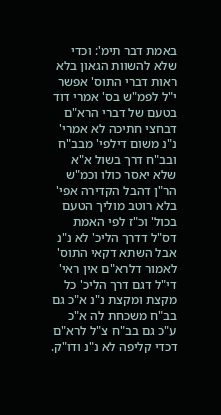באמת דבר תימ': וכדי שלא להשוות הגאון בלא ראות דברי התוס' אפשר י"ל לפמ"ש בס' אמרי דוד בטעם של דברי הרא"ם דבחצי חתיכה לא אמרי' נ"נ משום דילפי' מבב"ח ובב"ח דרך בשול א"א שלא יאסר כולו וכמ"ש הר"ן דהבל הקדירה אפי' בלא רוטב מוליך הטעם בכול' וכ"ז לפי האמת דס"ל דדרך הליכ' לא נ"נ אבל השתא דקאי התוס' לאמור דלרא"ם אין ראי' די"ל דגם דרך הליכ' כל מקצת ומקצת נ"נ א"כ גם בב"ח משכחת לה א"כ ע"כ גם בב"ח צ"ל לרא"ם דכדי קליפה לא נ"נ ודו"ק.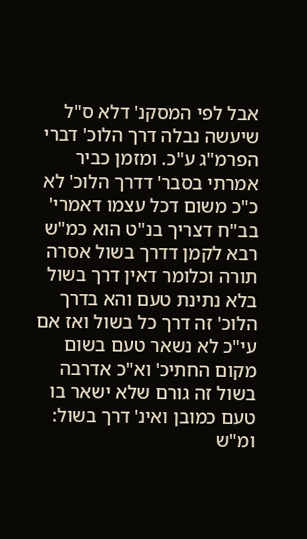אבל לפי המסקנ' דלא ס"ל שיעשה נבלה דרך הלוכ' דברי הפרמ"ג ע"כ. ומזמן כביר אמרתי בסבר' דדרך הלוכ' לא כ"כ משום דכל עצמו דאמרי' בב"ח דצריך בנ"ט הוא כמ"ש רבא לקמן דדרך בשול אסרה תורה וכלומר דאין דרך בשול בלא נתינת טעם והא בדרך הלוכ' זה דרך כל בשול ואז אם עי"כ לא נשאר טעם בשום מקום החתיכ' וא"כ אדרבה בשול זה גורם שלא ישאר בו טעם כמובן ואינ' דרך בשול: ומ"ש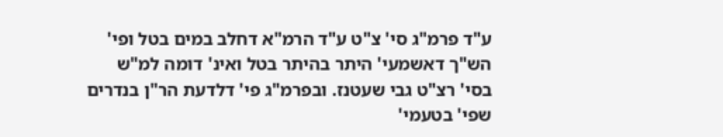ע"ד פרמ"ג סי' צ"ט ע"ד הרמ"א דחלב במים בטל ופי' הש"ך דאשמעי' היתר בהיתר בטל ואינ' דומה למ"ש בסי' רצ"ט גבי שעטנז. ובפרמ"ג פי' דלדעת הר"ן בנדרים שפי' בטעמי'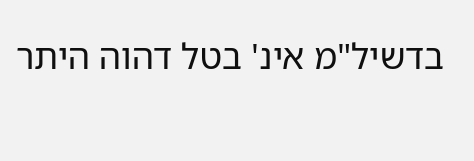בדשיל"מ אינ' בטל דהוה היתר